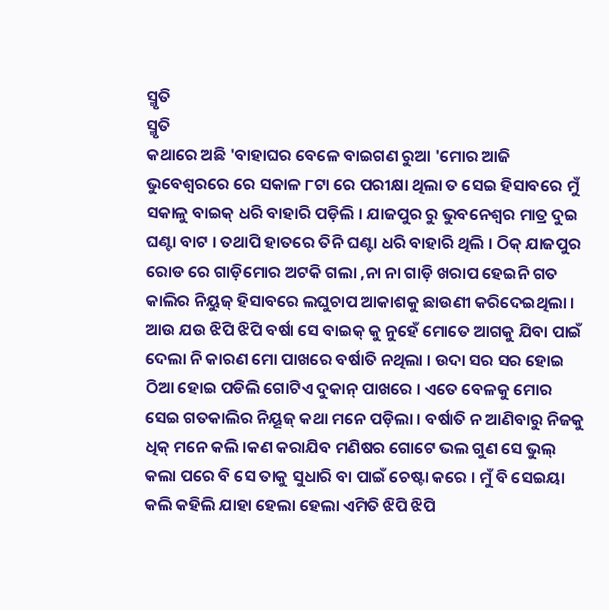ସ୍ମୃତି
ସ୍ମୃତି
କଥାରେ ଅଛି 'ବାହାଘର ବେଳେ ବାଇଗଣ ରୁଆ 'ମୋର ଆଜି ଭୁବେଶ୍ବରରେ ରେ ସକାଳ ୮ଟା ରେ ପରୀକ୍ଷା ଥିଲା ତ ସେଇ ହିସାବରେ ମୁଁ ସକାଳୁ ବାଇକ୍ ଧରି ବାହାରି ପଡ଼ିଲି । ଯାଜପୁର ରୁ ଭୁବନେଶ୍ୱର ମାତ୍ର ଦୁଇ ଘଣ୍ଟା ବାଟ । ତଥାପି ହାତରେ ତିନି ଘଣ୍ଟା ଧରି ବାହାରି ଥିଲି । ଠିକ୍ ଯାଜପୁର ରୋଡ ରେ ଗାଡ଼ିମୋର ଅଟକି ଗଲା ,ନା ନା ଗାଡ଼ି ଖରାପ ହେଇନି ଗତ କାଲିର ନିୟୁଜ୍ ହିସାବରେ ଲଘୁଚାପ ଆକାଶକୁ ଛାଉଣୀ କରିଦେଇଥିଲା । ଆଉ ଯଉ ଝିପି ଝିପି ବର୍ଷା ସେ ବାଇକ୍ କୁ ନୁହେଁ ମୋତେ ଆଗକୁ ଯିବା ପାଇଁ ଦେଲା ନି କାରଣ ମୋ ପାଖରେ ବର୍ଷାତି ନଥିଲା । ଉଦା ସର ସର ହୋଇ ଠିଆ ହୋଇ ପଡିଲି ଗୋଟିଏ ଦୁକାନ୍ ପାଖରେ । ଏତେ ବେଳକୁ ମୋର ସେଇ ଗତକାଲିର ନିୟୂଜ୍ କଥା ମନେ ପଡ଼ିଲା । ବର୍ଷାତି ନ ଆଣିବାରୁ ନିଜକୁ ଧିକ୍ ମନେ କଲି ।କଣ କରାଯିବ ମଣିଷର ଗୋଟେ ଭଲ ଗୁଣ ସେ ଭୁଲ୍ କଲା ପରେ ବି ସେ ତାକୁ ସୁଧାରି ବା ପାଇଁ ଚେଷ୍ଟା କରେ । ମୁଁ ବି ସେଇୟା କଲି କହିଲି ଯାହା ହେଲା ହେଲା ଏମିତି ଝିପି ଝିପି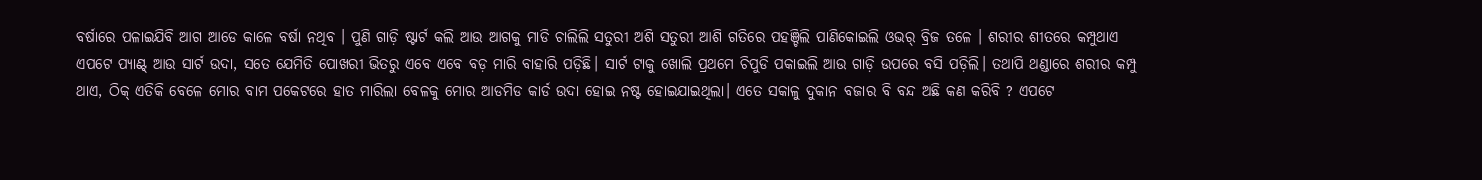ବର୍ଷାରେ ପଳାଇଯିବି ଆଗ ଆଡେ କାଳେ ବର୍ଷା ନଥିବ । ପୁଣି ଗାଡ଼ି ଷ୍ଟାର୍ଟ କଲି ଆଉ ଆଗକୁ ମାଡି ଚାଲିଲି ସତୁରୀ ଅଶି ସତୁରୀ ଆଶି ଗତିରେ ପହଞ୍ଚିଲି ପାଣିକୋଇଲି ଓଭର୍ ବ୍ରିଜ ତଳେ । ଶରୀର ଶୀତରେ କମ୍ପୁଥାଏ ଏପଟେ ପ୍ୟାଣ୍ଟ୍ ଆଉ ସାର୍ଟ ଉଦା, ସତେ ଯେମିତି ପୋଖରୀ ଭିତରୁ ଏବେ ଏବେ ବଡ଼ ମାରି ବାହାରି ପଡ଼ିଛି। ସାର୍ଟ ଟାକୁ ଖୋଲି ପ୍ରଥମେ ଚିପୁଡି ପକାଇଲି ଆଉ ଗାଡ଼ି ଉପରେ ବସି ପଡ଼ିଲି। ତଥାପି ଥଣ୍ଡାରେ ଶରୀର କମ୍ପୁ ଥାଏ, ଠିକ୍ ଏତିକି ବେଳେ ମୋର ବାମ ପକେଟରେ ହାତ ମାରିଲା ବେଳକୁ ମୋର ଆଡମିଡ କାର୍ଡ ଉଦା ହୋଇ ନଷ୍ଟ ହୋଇଯାଇଥିଲା। ଏତେ ସକାଳୁ ଦୁକାନ ବଜାର ବି ବନ୍ଦ ଅଛି କଣ କରିବି ? ଏପଟେ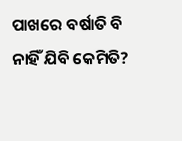ପାଖରେ ବର୍ଷାତି ବି ନାହିଁ ଯିବି କେମିତି?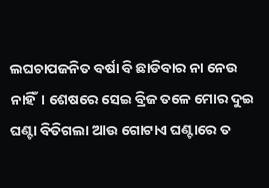ଲଘଚାପଜନିତ ବର୍ଷା ବି ଛାଡିବାର ନା ନେଉ ନାହିଁ। ଶେଷରେ ସେଇ ବ୍ରିଜ ତଳେ ମୋର ଦୁଇ ଘଣ୍ଟା ବିତିଗଲା ଆଉ ଗୋଟାଏ ଘଣ୍ଟାରେ ତ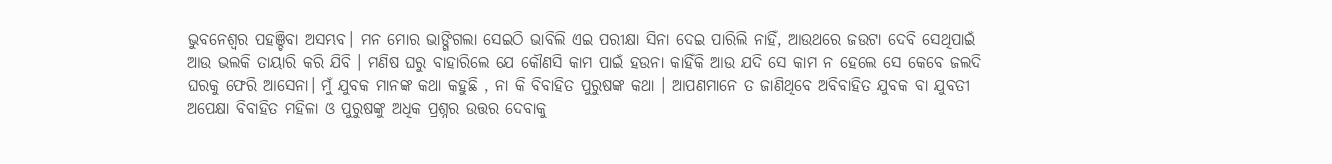ଭୁବନେଶ୍ୱର ପହଞ୍ଚିବା ଅସମ୍ଭବ। ମନ ମୋର ଭାଙ୍ଗିଗଲା ସେଇଠି ଭାବିଲି ଏଇ ପରୀକ୍ଷା ସିନା ଦେଇ ପାରିଲି ନାହିଁ, ଆଉଥରେ ଜଉଟା ଦେବି ସେଥିପାଇଁ ଆଉ ଭଲକି ତାୟାରି କରି ଯିବି । ମଣିଷ ଘରୁ ବାହାରିଲେ ଯେ କୌଣସି କାମ ପାଇଁ ହଉନା କାହିଁକି ଆଉ ଯଦି ସେ କାମ ନ ହେଲେ ସେ କେବେ ଜଲଦି ଘରକୁ ଫେରି ଆସେନା। ମୁଁ ଯୁବକ ମାନଙ୍କ କଥା କହୁଛି , ନା କି ବିବାହିତ ପୁରୁଷଙ୍କ କଥା । ଆପଣମାନେ ତ ଜାଣିଥିବେ ଅବିବାହିତ ଯୁବକ ବା ଯୁବତୀ ଅପେକ୍ଷା ବିବାହିତ ମହିଳା ଓ ପୁରୁଷଙ୍କୁ ଅଧିକ ପ୍ରଶ୍ନର ଉତ୍ତର ଦେବାକୁ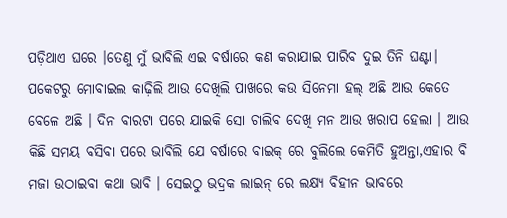ପଡ଼ିଥାଏ ଘରେ ।ତେଣୁ ମୁଁ ଭାବିଲି ଏଇ ବର୍ଷାରେ କଣ କରାଯାଇ ପାରିବ ଦୁଇ ତିନି ଘଣ୍ଟା। ପକେଟରୁ ମୋବାଇଲ କାଢ଼ିଲି ଆଉ ଦେଖିଲି ପାଖରେ କଉ ସିନେମା ହଲ୍ ଅଛି ଆଉ କେତେ ବେଳେ ଅଛି । ଦିନ ବାରଟା ପରେ ଯାଇକି ସୋ ଚାଲିବ ଦେଖି ମନ ଆଉ ଖରାପ ହେଲା । ଆଉ କିଛି ସମୟ ବସିବା ପରେ ଭାବିଲି ଯେ ବର୍ଷାରେ ବାଇକ୍ ରେ ବୁଲିଲେ କେମିତି ହୁଅନ୍ତା,ଏହାର ବି ମଜା ଉଠାଇବା କଥା ଭାବି । ସେଇଠୁ ଭଦ୍ରକ ଲାଇନ୍ ରେ ଲକ୍ଷ୍ୟ ବିହୀନ ଭାବରେ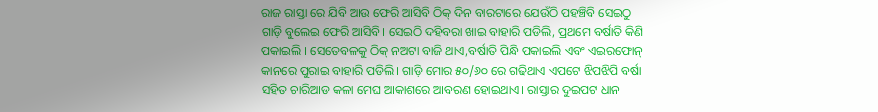ରାଜ ରାସ୍ତା ରେ ଯିବି ଆଉ ଫେରି ଆସିବି ଠିକ୍ ଦିନ ବାରଟାରେ ଯେଉଁଠି ପହଞ୍ଚିବି ସେଇଠୁ ଗାଡ଼ି ବୁଲେଇ ଫେରି ଆସିବି। ସେଇଠି ଦହିବରା ଖାଇ ବାହାରି ପଡିଲି, ପ୍ରଥମେ ବର୍ଷାତି କିଣି ପକାଇଲି । ସେତେବଳକୁ ଠିକ୍ ନଅଟା ବାଜି ଥାଏ,ବର୍ଷାତି ପିନ୍ଧି ପକାଇଲି ଏବଂ ଏଇରଫୋନ୍ କାନରେ ପୁରାଇ ବାହାରି ପଡିଲି। ଗାଡ଼ି ମୋର ୫୦/୬୦ ରେ ଗଢିଥାଏ ଏପଟେ ଝିପଝିପି ବର୍ଷା ସହିତ ଚାରିଆଡ କଳା ମେଘ ଆକାଶରେ ଆବରଣ ହୋଇଥାଏ। ରାସ୍ତାର ଦୁଇପଟ ଧାନ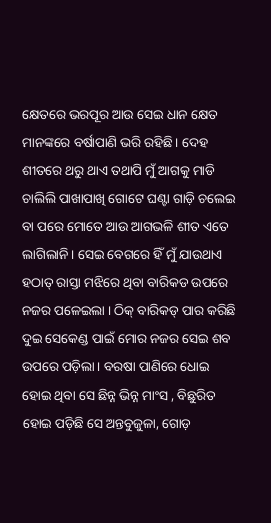କ୍ଷେତରେ ଭରପୂର ଆଉ ସେଇ ଧାନ କ୍ଷେତ ମାନଙ୍କରେ ବର୍ଷାପାଣି ଭରି ରହିଛି। ଦେହ ଶୀତରେ ଥରୁ ଥାଏ ତଥାପି ମୁଁ ଆଗକୁ ମାଡି ଚାଲିଲି ପାଖାପାଖି ଗୋଟେ ଘଣ୍ଟା ଗାଡ଼ି ଚଲେଇ ବା ପରେ ମୋତେ ଆଉ ଆଗଭଳି ଶୀତ ଏତେ ଲାଗିଲାନି। ସେଇ ବେଗରେ ହିଁ ମୁଁ ଯାଉଥାଏ ହଠାତ୍ ରାସ୍ତା ମଝିରେ ଥିବା ବାରିକଡ ଉପରେ ନଜର ପଳେଇଲା । ଠିକ୍ ବାରିକଡ୍ ପାର କରିଛି ଦୁଇ ସେକେଣ୍ଡ ପାଇଁ ମୋର ନଜର ସେଇ ଶବ ଉପରେ ପଡ଼ିଲା। ବରଷା ପାଣିରେ ଧୋଇ ହୋଇ ଥିବା ସେ ଛିନ୍ନ ଭିନ୍ନ ମାଂସ , ବିଛୁରିତ ହୋଇ ପଡ଼ିଛି ସେ ଅନ୍ତବୁଜୁଳା, ଗୋଡ଼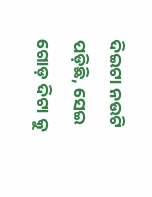ଦିଇଟା ନଉଟି ପଡ଼ିଛି, ସେଇ ଗୋଡ଼ ଦିଟା କୁ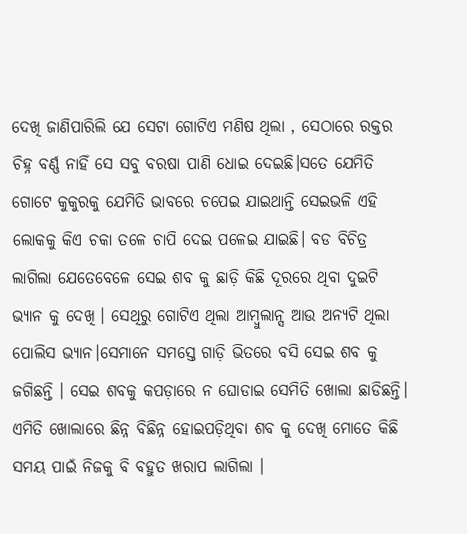ଦେଖି ଜାଣିପାରିଲି ଯେ ସେଟା ଗୋଟିଏ ମଣିଷ ଥିଲା , ସେଠାରେ ରକ୍ତର ଚିହ୍ନ ବର୍ଣ୍ଣ ନାହିଁ ସେ ସବୁ ବରଷା ପାଣି ଧୋଇ ଦେଇଛି।ସତେ ଯେମିତି ଗୋଟେ କୁକୁରକୁ ଯେମିତି ଭାବରେ ଚପେଇ ଯାଇଥାନ୍ତି ସେଇଭଳି ଏହି ଲୋକକୁ କିଏ ଚକା ତଳେ ଚାପି ଦେଇ ପଳେଇ ଯାଇଛି। ବଡ ବିଚିତ୍ର ଲାଗିଲା ଯେତେବେଳେ ସେଇ ଶବ କୁ ଛାଡ଼ି କିଛି ଦୂରରେ ଥିବା ଦୁଇଟି ଭ୍ୟାନ କୁ ଦେଖି । ସେଥିରୁ ଗୋଟିଏ ଥିଲା ଆମ୍ବୁଲାନ୍ସ ଆଉ ଅନ୍ୟଟି ଥିଲା ପୋଲିସ ଭ୍ୟାନ।ସେମାନେ ସମସ୍ତେ ଗାଡ଼ି ଭିତରେ ବସି ସେଇ ଶବ କୁ ଜଗିଛନ୍ତି । ସେଇ ଶବକୁ କପଡ଼ାରେ ନ ଘୋଡାଇ ସେମିତି ଖୋଲା ଛାଡିଛନ୍ତି। ଏମିତି ଖୋଲାରେ ଛିନ୍ନ ବିଛିନ୍ନ ହୋଇପଡ଼ିଥିବା ଶବ କୁ ଦେଖି ମୋତେ କିଛି ସମୟ ପାଇଁ ନିଜକୁ ବି ବହୁତ ଖରାପ ଲାଗିଲା ।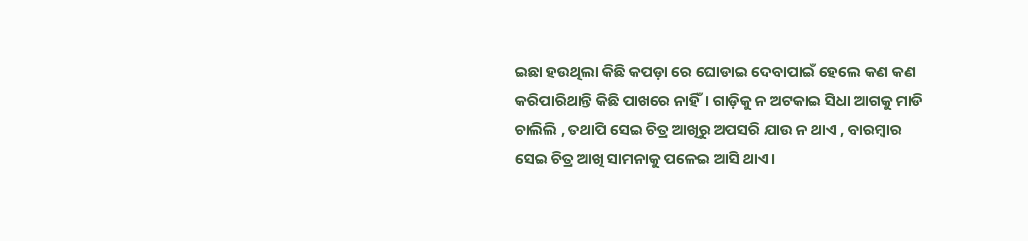ଇଛା ହଉଥିଲା କିଛି କପଡ଼ା ରେ ଘୋଡାଇ ଦେବାପାଇଁ ହେଲେ କଣ କଣ କରିପାରିଥାନ୍ତି କିଛି ପାଖରେ ନାହିଁ। ଗାଡ଼ିକୁ ନ ଅଟକାଇ ସିଧା ଆଗକୁ ମାଡି ଚାଲିଲି , ତଥାପି ସେଇ ଚିତ୍ର ଆଖିରୁ ଅପସରି ଯାଉ ନ ଥାଏ , ବାରମ୍ବାର ସେଇ ଚିତ୍ର ଆଖି ସାମନାକୁ ପଳେଇ ଆସି ଥାଏ।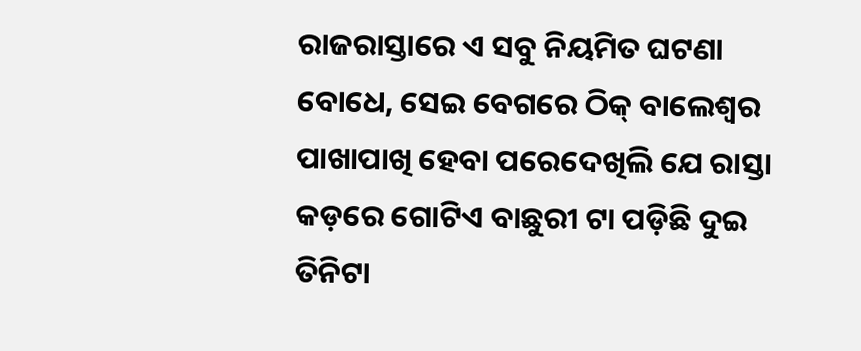ରାଜରାସ୍ତାରେ ଏ ସବୁ ନିୟମିତ ଘଟଣା ବୋଧେ, ସେଇ ବେଗରେ ଠିକ୍ ବାଲେଶ୍ୱର ପାଖାପାଖି ହେବା ପରେଦେଖିଲି ଯେ ରାସ୍ତା କଡ଼ରେ ଗୋଟିଏ ବାଛୁରୀ ଟା ପଡ଼ିଛି ଦୁଇ ତିନିଟା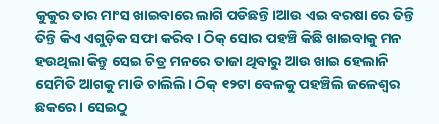କୁକୁର ତାର ମାଂସ ଖାଇବାରେ ଲାଗି ପଡିଛନ୍ତି।ଆଉ ଏଇ ବରଷା ରେ ତିନ୍ତି ତିନ୍ତି କିଏ ଏଗୁଡ଼ିକ ସଫା କରିବ। ଠିକ୍ ସୋର ପହଞ୍ଚି କିଛି ଖାଇବାକୁ ମନ ହଉଥିଲା କିନ୍ତୁ ସେଇ ଚିତ୍ର ମନରେ ତାଜା ଥିବାରୁ ଆଉ ଖାଇ ହେଲାନି ସେମିତି ଆଗକୁ ମାଡି ଚାଲିଲି। ଠିକ୍ ୧୨ଟା ବେଳକୁ ପହଞ୍ଚିଲି ଜଳେଶ୍ଵର ଛକରେ। ସେଇଠୁ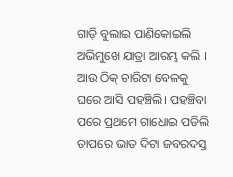ଗାଡ଼ି ବୁଲାଇ ପାଣିକୋଇଲି ଅଭିମୁଖେ ଯାତ୍ରା ଆରମ୍ଭ କଲି । ଆଉ ଠିକ୍ ଚାରିଟା ବେଳକୁ ଘରେ ଆସି ପହଞ୍ଚିଲି। ପହଞ୍ଚିବା ପରେ ପ୍ରଥମେ ଗାଧୋଇ ପଡିଲି ତାପରେ ଭାତ ଦିଟା ଜବରଦସ୍ତ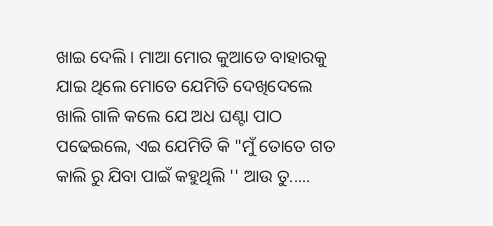ଖାଇ ଦେଲି। ମାଆ ମୋର କୁଆଡେ ବାହାରକୁ ଯାଇ ଥିଲେ ମୋତେ ଯେମିତି ଦେଖିଦେଲେ ଖାଲି ଗାଳି କଲେ ଯେ ଅଧ ଘଣ୍ଟା ପାଠ ପଢେଇଲେ, ଏଇ ଯେମିତି କି "ମୁଁ ତୋତେ ଗତ କାଲି ରୁ ଯିବା ପାଇଁ କହୁଥିଲି '' ଆଉ ତୁ.....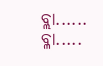ବ୍ଲା...... ବ୍ଳା.....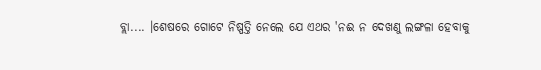ବ୍ଲା.... ।ଶେଷରେ ଗୋଟେ ନିଷ୍ପତ୍ତି ନେଲେ ଯେ ଏଥର 'ନଈ ନ ଦେଖଣୁ ଲଙ୍ଗଳା ହେବାକୁ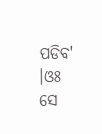ପଡିବ' ।ଓଃ ସେ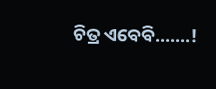ଚିତ୍ର ଏବେବି.......!